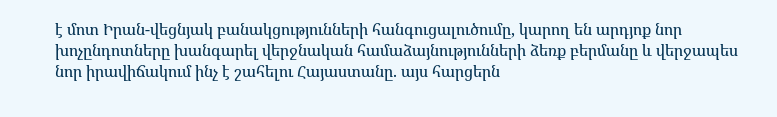է մոտ Իրան-վեցնյակ բանակցությունների հանգուցալուծումը, կարող են արդյոք նոր խոչընդոտները խանգարել վերջնական համաձայնությունների ձեռք բերմանը և վերջապես նոր իրավիճակում ինչ է շահելու Հայաստանը. այս հարցերն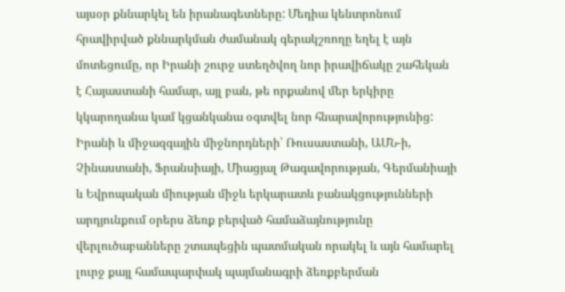այսօր քննարկել են իրանագետները: Մեդիա կենտրոնում հրավիրված քննարկման ժամանակ գերակշռողը եղել է այն մոտեցումը, որ Իրանի շուրջ ստեղծվող նոր իրավիճակը շահեկան է Հայաստանի համար, այլ բան, թե որքանով մեր երկիրը կկարողանա կամ կցանկանա օգտվել նոր հնարավորությունից:
Իրանի և միջազգային միջնորդների՝ Ռուսաստանի, ԱՄՆ-ի, Չինաստանի, Ֆրանսիայի, Միացյալ Թագավորության, Գերմանիայի և Եվրոպական միության միջև երկարատև բանակցությունների արդյունքում օրերս ձեռք բերված համաձայնությունը վերլուծաբանները շտապեցին պատմական որակել և այն համարել լուրջ քայլ համապարփակ պայմանագրի ձեռքբերման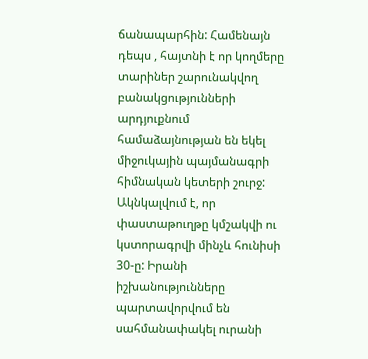ճանապարհին: Համենայն դեպս , հայտնի է որ կողմերը տարիներ շարունակվող բանակցությունների արդյուքնում համաձայնության են եկել միջուկային պայմանագրի հիմնական կետերի շուրջ: Ակնկալվում է, որ փաստաթուղթը կմշակվի ու կստորագրվի մինչև հունիսի 30-ը: Իրանի իշխանությունները պարտավորվում են սահմանափակել ուրանի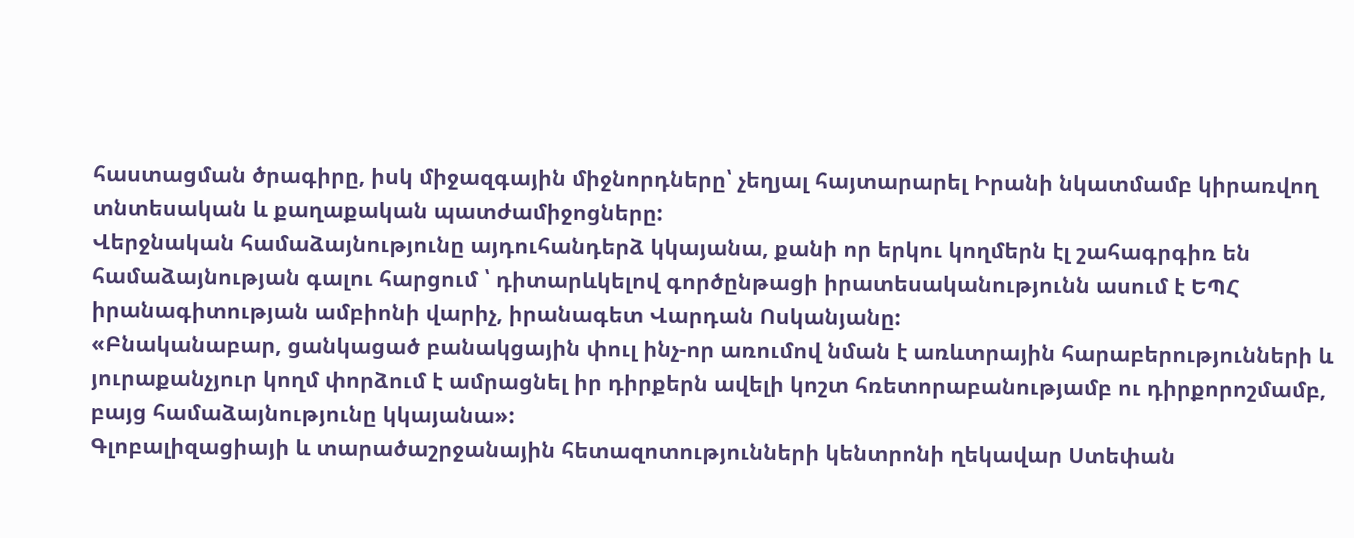հաստացման ծրագիրը, իսկ միջազգային միջնորդները՝ չեղյալ հայտարարել Իրանի նկատմամբ կիրառվող տնտեսական և քաղաքական պատժամիջոցները:
Վերջնական համաձայնությունը այդուհանդերձ կկայանա, քանի որ երկու կողմերն էլ շահագրգիռ են համաձայնության գալու հարցում ՝ դիտարևկելով գործընթացի իրատեսականությունն ասում է ԵՊՀ իրանագիտության ամբիոնի վարիչ, իրանագետ Վարդան Ոսկանյանը:
«Բնականաբար, ցանկացած բանակցային փուլ ինչ-որ առումով նման է առևտրային հարաբերությունների և յուրաքանչյուր կողմ փորձում է ամրացնել իր դիրքերն ավելի կոշտ հռետորաբանությամբ ու դիրքորոշմամբ, բայց համաձայնությունը կկայանա»:
Գլոբալիզացիայի և տարածաշրջանային հետազոտությունների կենտրոնի ղեկավար Ստեփան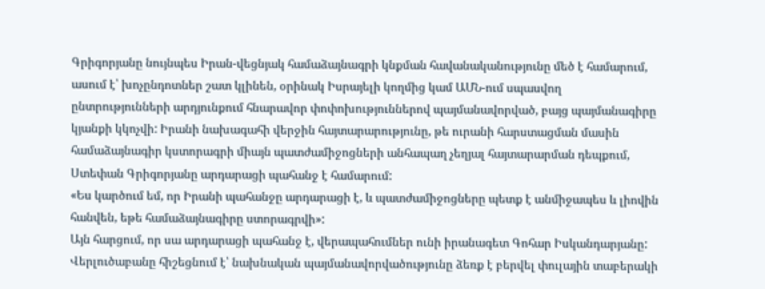Գրիգորյանը նույնպես Իրան-վեցնյակ համաձայնագրի կնքման հավանականությունը մեծ է համարում, ասում է՝ խոչընդոտներ շատ կլինեն, օրինակ Իսրայելի կողմից կամ ԱՄՆ-ում սպասվող ընտրությունների արդյունքում հնարավոր փոփոխություններով պայմանավորված, բայց պայմանագիրը կյանքի կկոչվի: Իրանի նախագահի վերջին հայտարարությունը, թե ուրանի հարստացման մասին համաձայնագիր կստորագրի միայն պատժամիջոցների անհապաղ չեղյալ հայտարարման դեպքում, Ստեփան Գրիգորյանը արդարացի պահանջ է համարում:
«Ես կարծում եմ, որ Իրանի պահանջը արդարացի է, և պատժամիջոցները պետք է անմիջապես և լիովին հանվեն, եթե համաձայնագիրը ստորագրվի»:
Այն հարցում, որ սա արդարացի պահանջ է, վերապահումներ ունի իրանագետ Գոհար Իսկանդարյանը: Վերլուծաբանը հիշեցնում է՝ նախնական պայմանավորվածությունը ձեռք է բերվել փուլային տաբերակի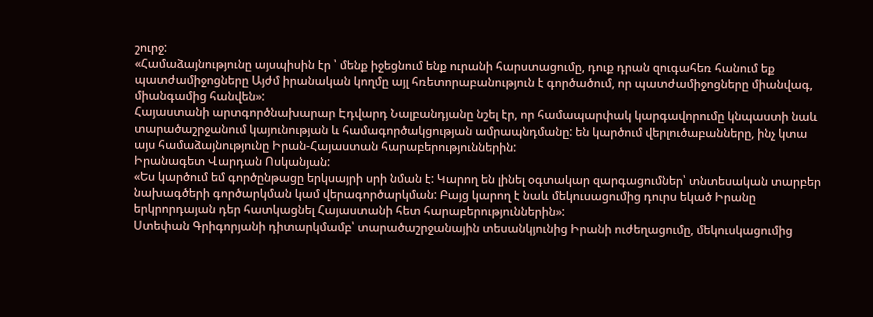շուրջ:
«Համաձայնությունը այսպիսին էր ՝ մենք իջեցնում ենք ուրանի հարստացումը, դուք դրան զուգահեռ հանում եք պատժամիջոցները Այժմ իրանական կողմը այլ հռետորաբանություն է գործածում, որ պատժամիջոցները միանվագ, միանգամից հանվեն»:
Հայաստանի արտգործնախարար Էդվարդ Նալբանդյանը նշել էր, որ համապարփակ կարգավորումը կնպաստի նաև տարածաշրջանում կայունության և համագործակցության ամրապնդմանը: են կարծում վերլուծաբանները, ինչ կտա այս համաձայնությունը Իրան-Հայաստան հարաբերություններին:
Իրանագետ Վարդան Ոսկանյան:
«Ես կարծում եմ գործընթացը երկսայրի սրի նման է: Կարող են լինել օգտակար զարգացումներ՝ տնտեսական տարբեր նախագծերի գործարկման կամ վերագործարկման: Բայց կարող է նաև մեկուսացումից դուրս եկած Իրանը երկրորդայան դեր հատկացնել Հայաստանի հետ հարաբերություններին»:
Ստեփան Գրիգորյանի դիտարկմամբ՝ տարածաշրջանային տեսանկյունից Իրանի ուժեղացումը, մեկուսկացումից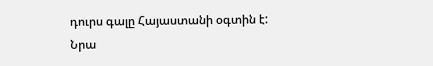դուրս գալը Հայաստանի օգտին է: Նրա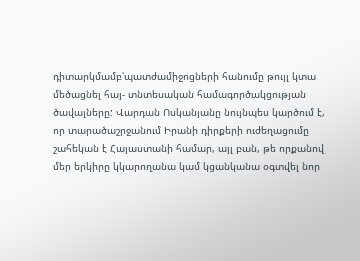դիտարկմամբ՝պատժամիջոցների հանումը թույլ կտա մեծացնել հայ- տնտեսական համագործակցության ծավալները: Վարդան Ոսկանյանը նույնպես կարծում է, որ տարածաշրջանում Իրանի դիրքերի ուժեղացումը շահեկան է Հայաստանի համար, այլ բան, թե որքանով մեր երկիրը կկարողանա կամ կցանկանա օգտվել նոր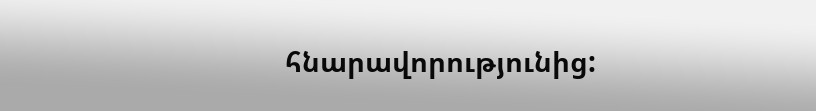հնարավորությունից: